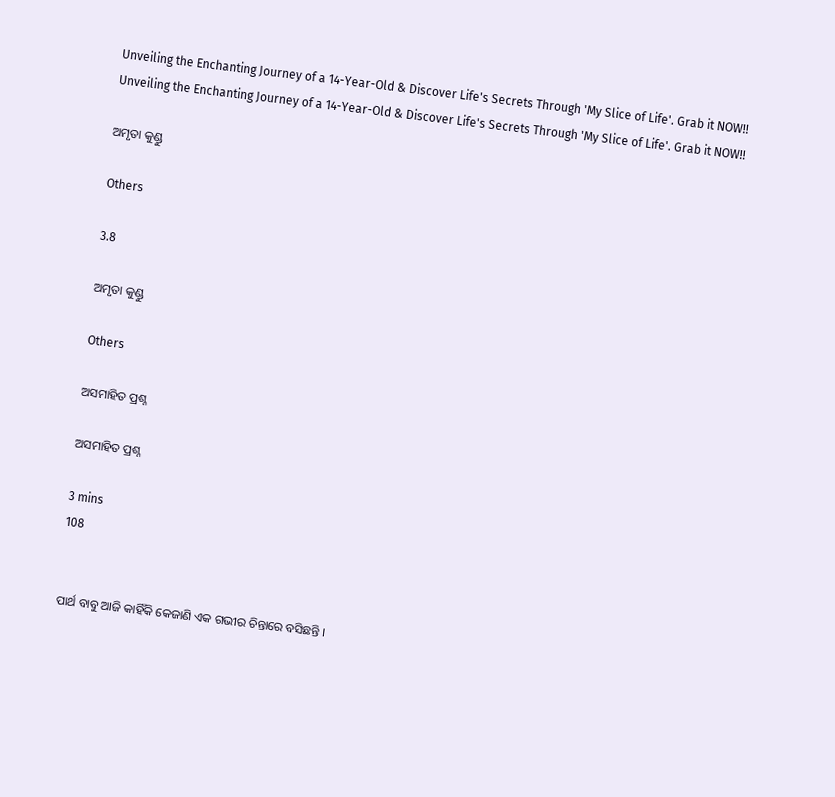Unveiling the Enchanting Journey of a 14-Year-Old & Discover Life's Secrets Through 'My Slice of Life'. Grab it NOW!!
Unveiling the Enchanting Journey of a 14-Year-Old & Discover Life's Secrets Through 'My Slice of Life'. Grab it NOW!!

ଅମୃତା କୁଣ୍ଡୁ

Others

3.8

ଅମୃତା କୁଣ୍ଡୁ

Others

ଅସମାହିତ ପ୍ରଶ୍ନ

ଅସମାହିତ ପ୍ରଶ୍ନ

3 mins
108


ପାର୍ଥ ବାବୁ ଆଜି କାହିଁକି କେଜାଣି ଏକ ଗଭୀର ଚିନ୍ତାରେ ବସିଛନ୍ତି ।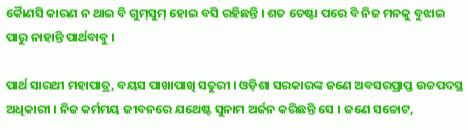କୈାଣସି କାରଣ ନ ଥାଇ ବି ଗୁମ୍‌ସୁମ୍ ହୋଇ ବସି ରହିଛନ୍ତି । ଶତ ଚେଷ୍ଟା ପରେ ବି ନିଜ ମନକୁ ବୁଝାଇ ପାରୁ ନାହାନ୍ତି ପାର୍ଥବାବୁ ।

ପାର୍ଥ ସାରଥୀ ମହାପାତ୍ର, ବୟସ ପାଖାପାଖି ସତୁରୀ । ଓଡ଼ିଶା ସରକାରଙ୍କ ଜଣେ ଅବସରପ୍ରାପ୍ତ ଉଚ୍ଚପଦସ୍ଥ ଅଧିକାରୀ । ନିଜ କର୍ମମୟ ଜୀବନରେ ଯଥେଷ୍ଟ ସୁନାମ ଅର୍ଜନ କରିଛନ୍ତି ସେ । ଜଣେ ସଚ୍ଚୋଟ,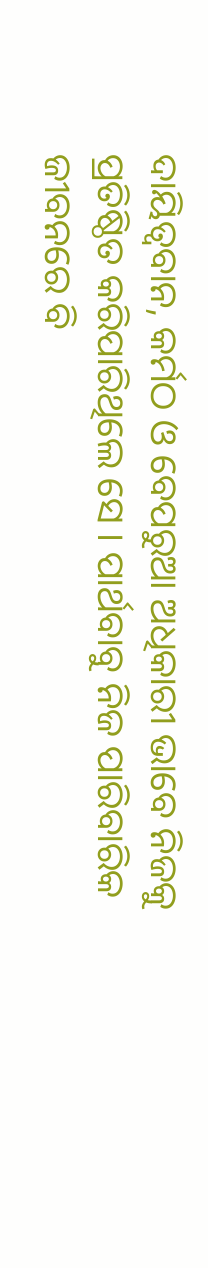ଦାୟିତ୍ୱବାନ, କର୍ମଠ ଓ ବେପରୁଆ ଅଧିକାରୀ ଭାବେ ନିଜକୁ ପ୍ରତିଷ୍ଠିତ କରିପାରିଥିଲେ ସେ । ପାର୍ଥବାବୁ ନିଜ ପାରିବାରିକ ଜୀବନରେ ବି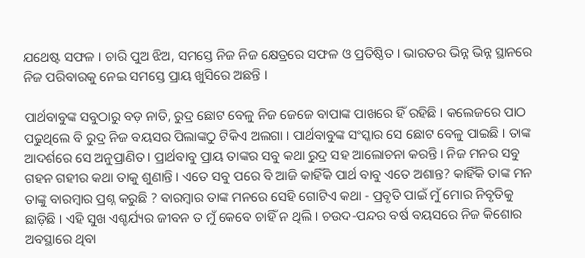ଯଥେଷ୍ଟ ସଫଳ । ଚାରି ପୁଅ ଝିଅ, ସମସ୍ତେ ନିଜ ନିଜ କ୍ଷେତ୍ରରେ ସଫଳ ଓ ପ୍ରତିଷ୍ଠିତ । ଭାରତର ଭିନ୍ନ ଭିନ୍ନ ସ୍ଥାନରେ ନିଜ ପରିବାରକୁ ନେଇ ସମସ୍ତେ ପ୍ରାୟ ଖୁସିରେ ଅଛନ୍ତି ।

ପାର୍ଥବାବୁଙ୍କ ସବୁଠାରୁ ବଡ଼ ନାତି, ରୁଦ୍ର ଛୋଟ ବେଳୁ ନିଜ ଜେଜେ ବାପାଙ୍କ ପାଖରେ ହିଁ ରହିଛି । କଲେଜରେ ପାଠ ପଢୁଥିଲେ ବି ରୁଦ୍ର ନିଜ ବୟସର ପିଲାଙ୍କଠୁ ଟିକିଏ ଅଲଗା । ପାର୍ଥବାବୁଙ୍କ ସଂସ୍କାର ସେ ଛୋଟ ବେଳୁ ପାଇଛି । ତାଙ୍କ ଆଦର୍ଶରେ ସେ ଅନୁପ୍ରାଣିତ । ପ୍ରାର୍ଥବାବୁ ପ୍ରାୟ ତାଙ୍କର ସବୁ କଥା ରୁଦ୍ର ସହ ଆଲୋଚନା କରନ୍ତି । ନିଜ ମନର ସବୁ ଗହନ ଗହୀର କଥା ତାକୁ ଶୁଣାନ୍ତି । ଏତେ ସବୁ ପରେ ବି ଆଜି କାହିଁକି ପାର୍ଥ ବାବୁ ଏତେ ଅଶାନ୍ତ? କାହିଁକି ତାଙ୍କ ମନ ତାଙ୍କୁ ବାରମ୍ବାର ପ୍ରଶ୍ନ କରୁଛି ? ବାରମ୍ବାର ତାଙ୍କ ମନରେ ସେହି ଗୋଟିଏ କଥା - ପ୍ରବୃତି ପାଇଁ ମୁଁ ମୋର ନିବୃତିକୁ ଛାଡ଼ିଛି । ଏହି ସୁଖ ଏଶ୍ଚର୍ଯ୍ୟର ଜୀବନ ତ ମୁଁ କେବେ ଚାହିଁ ନ ଥିଲି । ଚଉଦ-ପନ୍ଦର ବର୍ଷ ବୟସରେ ନିଜ କିଶୋର ଅବସ୍ଥାରେ ଥିବା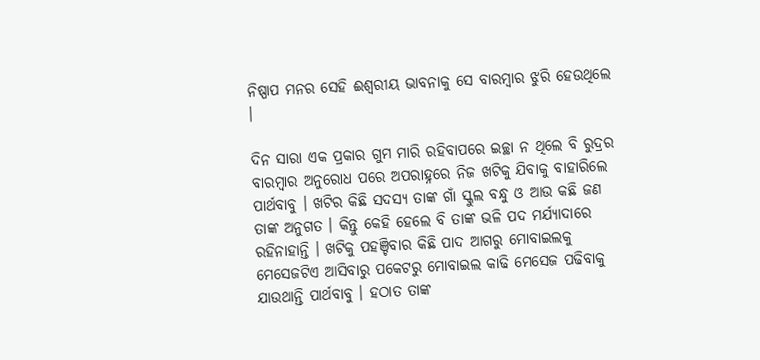ନିଷ୍ପାପ ମନର ସେହି ଈଶ୍ୱରୀୟ ଭାବନାକୁ ସେ ବାରମ୍ବାର ଝୁରି ହେଉଥିଲେ ।

ଦିନ ସାରା ଏକ ପ୍ରକାର ଗୁମ ମାରି ରହିବାପରେ ଇଚ୍ଛା ନ ଥିଲେ ବି ରୁଦ୍ରର ବାରମ୍ବାର ଅନୁରୋଧ ପରେ ଅପରାହ୍ନରେ ନିଜ ଖଟିକୁ ଯିବାକୁ ବାହାରିଲେ ପାର୍ଥବାବୁ । ଖଟିର କିଛି ସଦସ୍ୟ ତାଙ୍କ ଗାଁ ସ୍କୁଲ ବନ୍ଧୁ ଓ ଆଉ କଛି ଜଣ ତାଙ୍କ ଅନୁଗତ । କିନ୍ତୁ କେହି ହେଲେ ବି ତାଙ୍କ ଭଳି ପଦ ମର୍ଯ୍ୟାଦାରେ ରହିନାହାନ୍ତି । ଖଟିକୁ ପହଞ୍ଚିବାର କିଛି ପାଦ ଆଗରୁ ମୋବାଇଲକୁ ମେସେଜଟିଏ ଆସିବାରୁ ପକେଟରୁ ମୋବାଇଲ କାଢି ମେସେଜ ପଢିବାକୁ ଯାଉଥାନ୍ତି ପାର୍ଥବାବୁ । ହଠାତ ତାଙ୍କ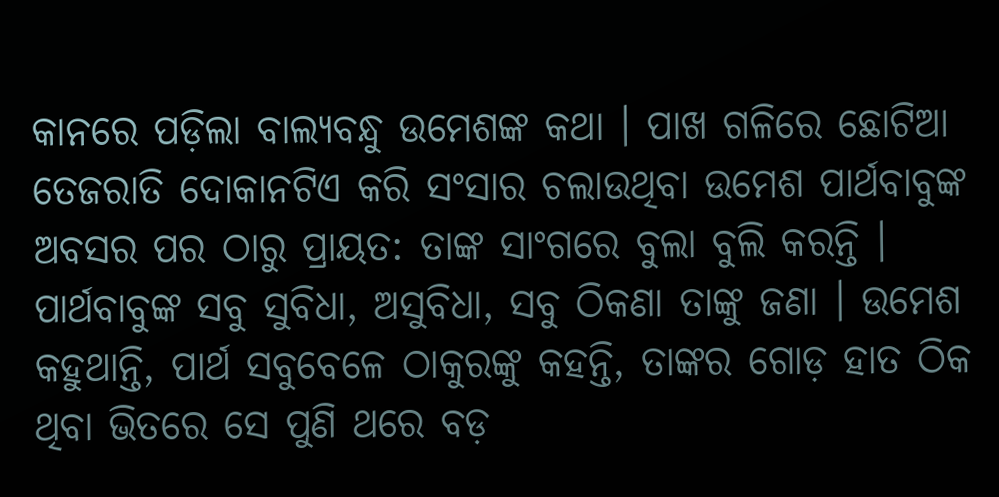କାନରେ ପଡ଼ିଲା ବାଲ୍ୟବନ୍ଧୁ ଉମେଶଙ୍କ କଥା । ପାଖ ଗଳିରେ ଛୋଟିଆ ତେଜରାତି ଦୋକାନଟିଏ କରି ସଂସାର ଚଲାଉଥିବା ଉମେଶ ପାର୍ଥବାବୁଙ୍କ ଅବସର ପର ଠାରୁ ପ୍ରାୟତ: ତାଙ୍କ ସାଂଗରେ ବୁଲା ବୁଲି କରନ୍ତି । ପାର୍ଥବାବୁଙ୍କ ସବୁ ସୁବିଧା, ଅସୁବିଧା, ସବୁ ଠିକଣା ତାଙ୍କୁ ଜଣା । ଉମେଶ କହୁଥାନ୍ତି, ପାର୍ଥ ସବୁବେଳେ ଠାକୁରଙ୍କୁ କହନ୍ତି, ତାଙ୍କର ଗୋଡ଼ ହାତ ଠିକ ଥିବା ଭିତରେ ସେ ପୁଣି ଥରେ ବଡ଼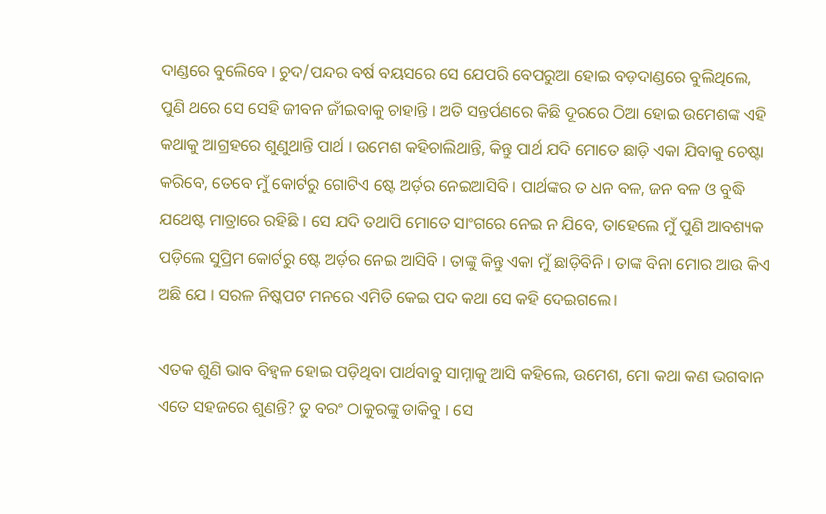ଦାଣ୍ଡରେ ବୁଲେିବେ । ଚୁଦ/ପନ୍ଦର ବର୍ଷ ବୟସରେ ସେ ଯେପରି ବେପରୁଆ ହୋଇ ବଡ଼ଦାଣ୍ଡରେ ବୁଲିଥିଲେ, ପୁଣି ଥରେ ସେ ସେହି ଜୀବନ ଜୀଁଇବାକୁ ଚାହାନ୍ତି । ଅତି ସନ୍ତର୍ପଣରେ କିଛି ଦୂରରେ ଠିଆ ହୋଇ ଉମେଶଙ୍କ ଏହି କଥାକୁ ଆଗ୍ରହରେ ଶୁଣୁଥାନ୍ତି ପାର୍ଥ । ଉମେଶ କହିଚାଲିଥାନ୍ତି, କିନ୍ତୁ ପାର୍ଥ ଯଦି ମୋତେ ଛାଡ଼ି ଏକା ଯିବାକୁ ଚେଷ୍ଟା କରିବେ, ତେବେ ମୁଁ କୋର୍ଟରୁ ଗୋଟିଏ ଷ୍ଟେ ଅର୍ଡ଼ର ନେଇଆସିବି । ପାର୍ଥଙ୍କର ତ ଧନ ବଳ, ଜନ ବଳ ଓ ବୁଦ୍ଧି ଯଥେଷ୍ଟ ମାତ୍ରାରେ ରହିଛି । ସେ ଯଦି ତଥାପି ମୋତେ ସାଂଗରେ ନେଇ ନ ଯିବେ, ତାହେଲେ ମୁଁ ପୁଣି ଆବଶ୍ୟକ ପଡ଼ିଲେ ସୁପ୍ରିମ କୋର୍ଟରୁ ଷ୍ଟେ ଅର୍ଡ଼ର ନେଇ ଆସିବି । ତାଙ୍କୁ କିନ୍ତୁ ଏକା ମୁଁ ଛାଡ଼ିବିନି । ତାଙ୍କ ବିନା ମୋର ଆଉ କିଏ ଅଛି ଯେ । ସରଳ ନିଷ୍କପଟ ମନରେ ଏମିତି କେଇ ପଦ କଥା ସେ କହି ଦେଇଗଲେ।

ଏତକ ଶୁଣି ଭାବ ବିହ୍ୱଳ ହୋଇ ପଡ଼ିଥିବା ପାର୍ଥବାବୁ ସାମ୍ନାକୁ ଆସି କହିଲେ, ଉମେଶ, ମୋ କଥା କଣ ଭଗବାନ ଏତେ ସହଜରେ ଶୁଣନ୍ତି? ତୁ ବରଂ ଠାକୁରଙ୍କୁ ଡାକିବୁ । ସେ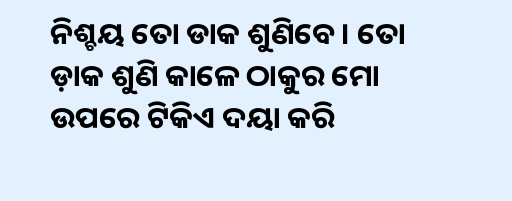ନିଶ୍ଚୟ ତୋ ଡାକ ଶୁଣିବେ। ତୋ ଡ଼ାକ ଶୁଣି କାଳେ ଠାକୁର ମୋ ଉପରେ ଟିକିଏ ଦୟା କରି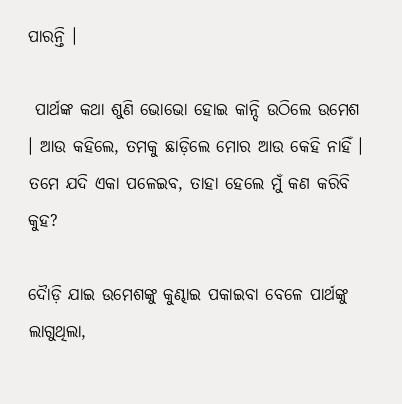ପାରନ୍ତି ।

 ପାର୍ଥଙ୍କ କଥା ଶୁଣି ଭୋଭୋ ହୋଇ କାନ୍ଦି ଉଠିଲେ ଉମେଶ । ଆଉ କହିଲେ, ତମକୁ ଛାଡ଼ିଲେ ମୋର ଆଉ କେହି ନାହିଁ । ତମେ ଯଦି ଏକା ପଳେଇବ, ତାହା ହେଲେ ମୁଁ କଣ କରିବି କୁହ?

ଦୈାଡ଼ି ଯାଇ ଉମେଶଙ୍କୁ କୁଣ୍ଢାଇ ପକାଇବା ବେଳେ ପାର୍ଥଙ୍କୁ ଲାଗୁଥିଲା,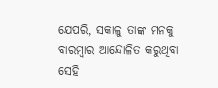ଯେପରି, ସକାଳୁ ତାଙ୍କ ମନକୁ ବାରମ୍ବାର ଆନ୍ଦୋଳିତ କରୁଥିବା ସେହି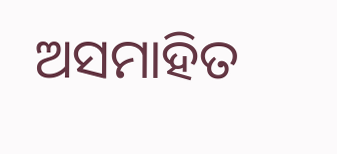ଅସମାହିତ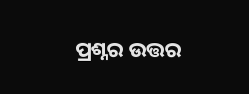ପ୍ରଶ୍ନର ଉତ୍ତର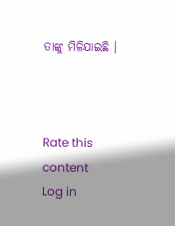ତାଙ୍କୁ ମିଳିଯାଇଛି ।



Rate this content
Log in